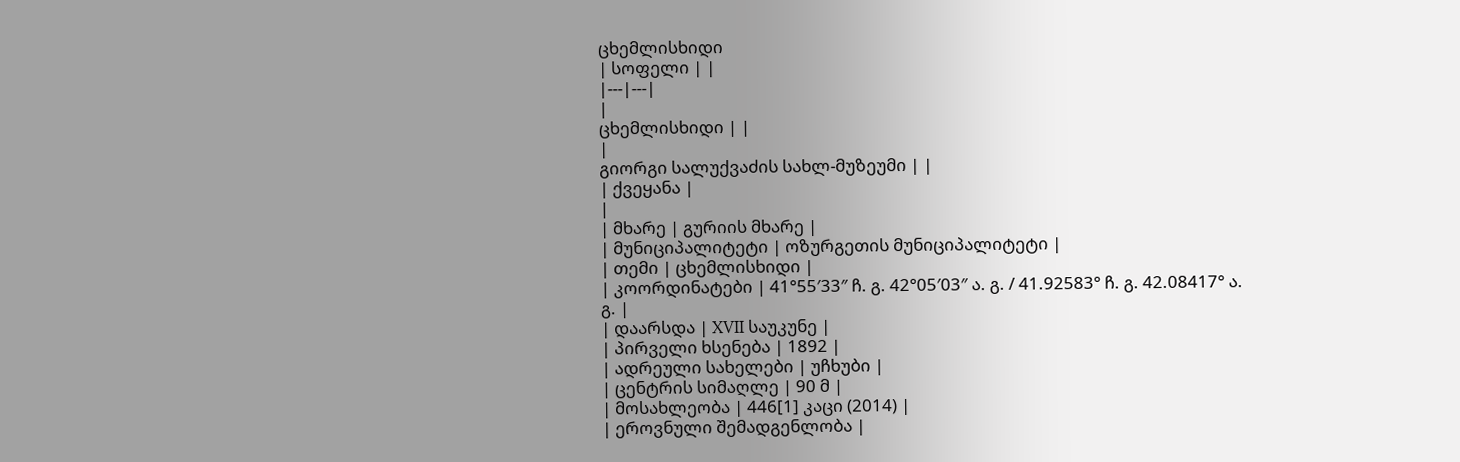ცხემლისხიდი
| სოფელი | |
|---|---|
|
ცხემლისხიდი | |
|
გიორგი სალუქვაძის სახლ-მუზეუმი | |
| ქვეყანა |
|
| მხარე | გურიის მხარე |
| მუნიციპალიტეტი | ოზურგეთის მუნიციპალიტეტი |
| თემი | ცხემლისხიდი |
| კოორდინატები | 41°55′33″ ჩ. გ. 42°05′03″ ა. გ. / 41.92583° ჩ. გ. 42.08417° ა. გ. |
| დაარსდა | XVII საუკუნე |
| პირველი ხსენება | 1892 |
| ადრეული სახელები | უჩხუბი |
| ცენტრის სიმაღლე | 90 მ |
| მოსახლეობა | 446[1] კაცი (2014) |
| ეროვნული შემადგენლობა |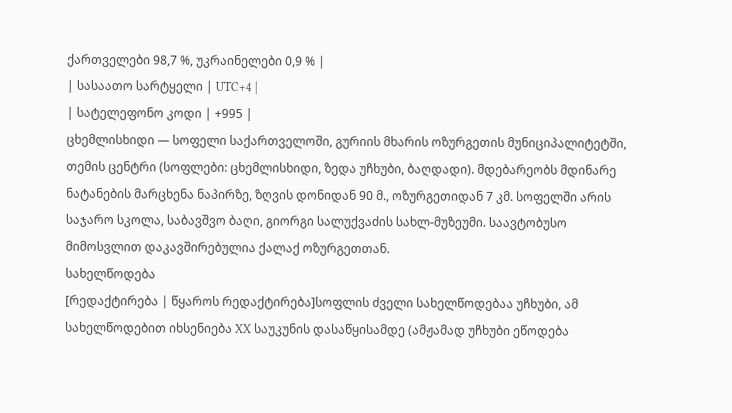ქართველები 98,7 %, უკრაინელები 0,9 % |
| სასაათო სარტყელი | UTC+4 |
| სატელეფონო კოდი | +995 |
ცხემლისხიდი — სოფელი საქართველოში, გურიის მხარის ოზურგეთის მუნიციპალიტეტში, თემის ცენტრი (სოფლები: ცხემლისხიდი, ზედა უჩხუბი, ბაღდადი). მდებარეობს მდინარე ნატანების მარცხენა ნაპირზე, ზღვის დონიდან 90 მ., ოზურგეთიდან 7 კმ. სოფელში არის საჯარო სკოლა, საბავშვო ბაღი, გიორგი სალუქვაძის სახლ-მუზეუმი. საავტობუსო მიმოსვლით დაკავშირებულია ქალაქ ოზურგეთთან.
სახელწოდება
[რედაქტირება | წყაროს რედაქტირება]სოფლის ძველი სახელწოდებაა უჩხუბი, ამ სახელწოდებით იხსენიება XX საუკუნის დასაწყისამდე (ამჟამად უჩხუბი ეწოდება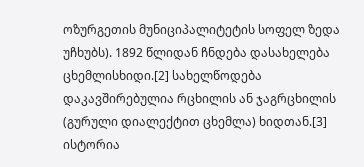ოზურგეთის მუნიციპალიტეტის სოფელ ზედა უჩხუბს). 1892 წლიდან ჩნდება დასახელება ცხემლისხიდი.[2] სახელწოდება დაკავშირებულია რცხილის ან ჯაგრცხილის (გურული დიალექტით ცხემლა) ხიდთან.[3]
ისტორია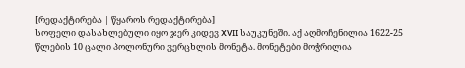[რედაქტირება | წყაროს რედაქტირება]
სოფელი დასახლებული იყო ჯერ კიდევ XVII საუკუნეში. აქ აღმოჩენილია 1622-25 წლების 10 ცალი პოლონური ვერცხლის მონეტა. მონეტები მოჭრილია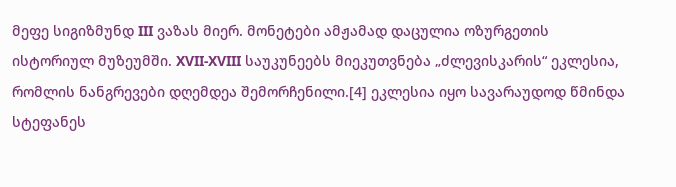მეფე სიგიზმუნდ III ვაზას მიერ. მონეტები ამჟამად დაცულია ოზურგეთის ისტორიულ მუზეუმში. XVII-XVIII საუკუნეებს მიეკუთვნება „ძლევისკარის“ ეკლესია, რომლის ნანგრევები დღემდეა შემორჩენილი.[4] ეკლესია იყო სავარაუდოდ წმინდა სტეფანეს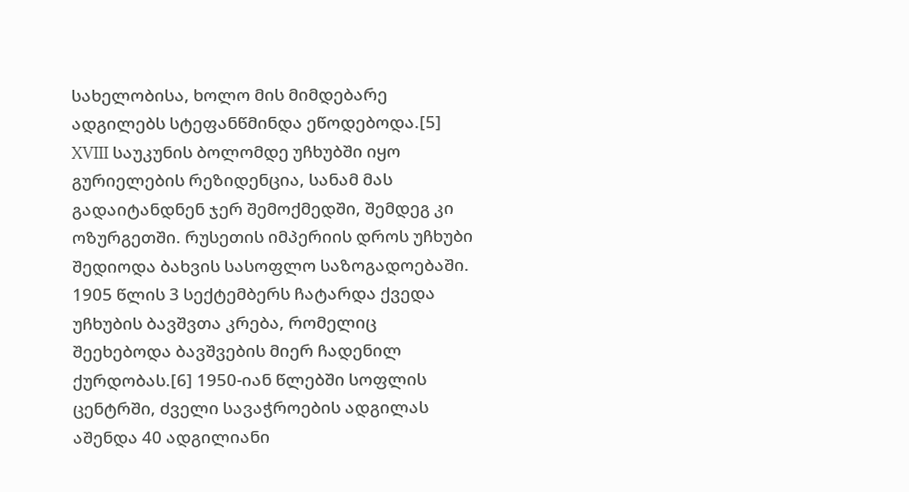სახელობისა, ხოლო მის მიმდებარე ადგილებს სტეფანწმინდა ეწოდებოდა.[5] XVIII საუკუნის ბოლომდე უჩხუბში იყო გურიელების რეზიდენცია, სანამ მას გადაიტანდნენ ჯერ შემოქმედში, შემდეგ კი ოზურგეთში. რუსეთის იმპერიის დროს უჩხუბი შედიოდა ბახვის სასოფლო საზოგადოებაში. 1905 წლის 3 სექტემბერს ჩატარდა ქვედა უჩხუბის ბავშვთა კრება, რომელიც შეეხებოდა ბავშვების მიერ ჩადენილ ქურდობას.[6] 1950-იან წლებში სოფლის ცენტრში, ძველი სავაჭროების ადგილას აშენდა 40 ადგილიანი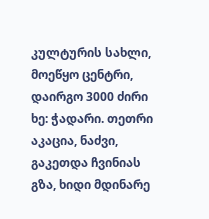კულტურის სახლი, მოეწყო ცენტრი, დაირგო 3000 ძირი ხე: ჭადარი. თეთრი აკაცია, ნაძვი, გაკეთდა ჩვინიას გზა, ხიდი მდინარე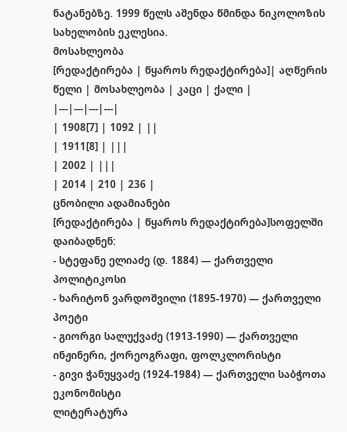ნატანებზე. 1999 წელს აშენდა წმინდა ნიკოლოზის სახელობის ეკლესია.
მოსახლეობა
[რედაქტირება | წყაროს რედაქტირება]| აღწერის წელი | მოსახლეობა | კაცი | ქალი |
|---|---|---|---|
| 1908[7] | 1092 | ||
| 1911[8] | |||
| 2002 | |||
| 2014 | 210 | 236 |
ცნობილი ადამიანები
[რედაქტირება | წყაროს რედაქტირება]სოფელში დაიბადნენ:
- სტეფანე ელიაძე (დ. 1884) — ქართველი პოლიტიკოსი
- ხარიტონ ვარდოშვილი (1895-1970) — ქართველი პოეტი
- გიორგი სალუქვაძე (1913-1990) — ქართველი ინჟინერი, ქორეოგრაფი, ფოლკლორისტი
- გივი ჭანუყვაძე (1924-1984) — ქართველი საბჭოთა ეკონომისტი
ლიტერატურა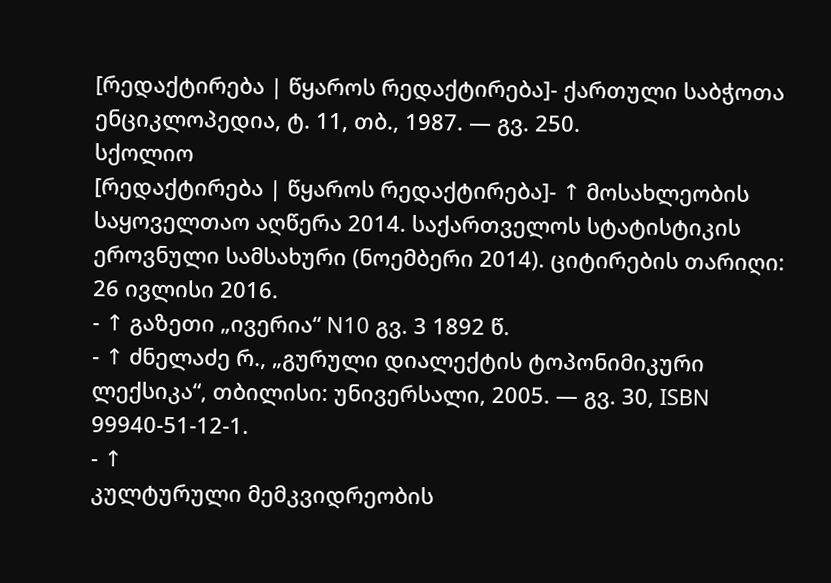[რედაქტირება | წყაროს რედაქტირება]- ქართული საბჭოთა ენციკლოპედია, ტ. 11, თბ., 1987. — გვ. 250.
სქოლიო
[რედაქტირება | წყაროს რედაქტირება]- ↑ მოსახლეობის საყოველთაო აღწერა 2014. საქართველოს სტატისტიკის ეროვნული სამსახური (ნოემბერი 2014). ციტირების თარიღი: 26 ივლისი 2016.
- ↑ გაზეთი „ივერია“ N10 გვ. 3 1892 წ.
- ↑ ძნელაძე რ., „გურული დიალექტის ტოპონიმიკური ლექსიკა“, თბილისი: უნივერსალი, 2005. — გვ. 30, ISBN 99940-51-12-1.
- ↑
კულტურული მემკვიდრეობის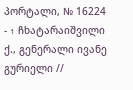პორტალი, № 16224 - ↑ ჩხატარაიშვილი ქ., გენერალი ივანე გურიელი //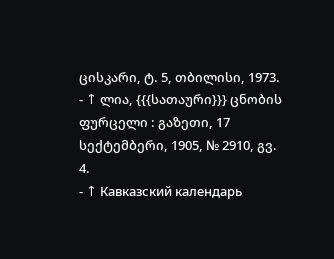ცისკარი, ტ. 5, თბილისი, 1973.
- ↑ ლია, {{{სათაური}}} ცნობის ფურცელი : გაზეთი, 17 სექტემბერი, 1905, № 2910, გვ. 4.
- ↑ Кавказский календарь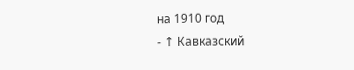на 1910 год
- ↑ Кавказский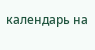календарь на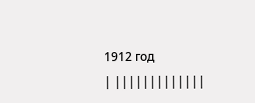1912 год
| |||||||||||||